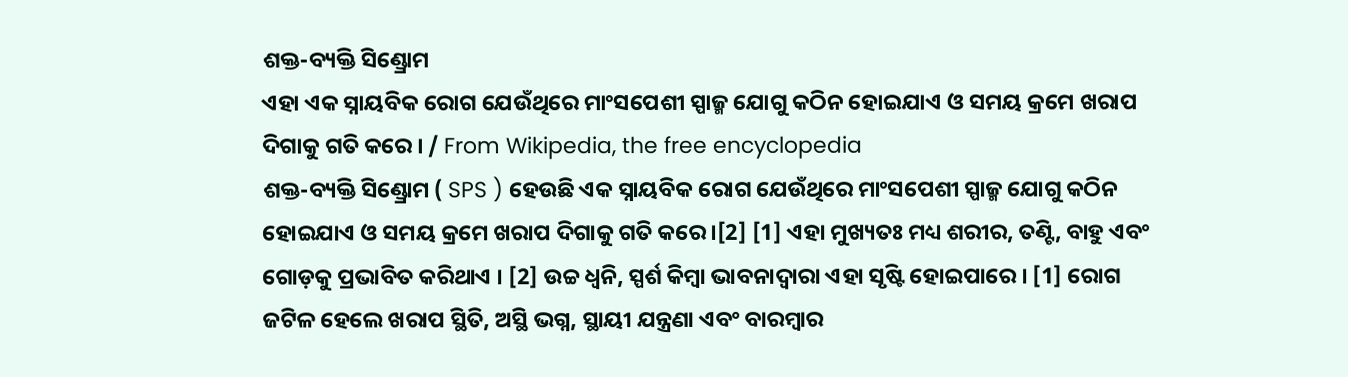ଶକ୍ତ-ବ୍ୟକ୍ତି ସିଣ୍ଡ୍ରୋମ
ଏହା ଏକ ସ୍ନାୟବିକ ରୋଗ ଯେଉଁଥିରେ ମାଂସପେଶୀ ସ୍ପାଜ୍ମ ଯୋଗୁ କଠିନ ହୋଇଯାଏ ଓ ସମୟ କ୍ରମେ ଖରାପ ଦିଗାକୁ ଗତି କରେ । / From Wikipedia, the free encyclopedia
ଶକ୍ତ-ବ୍ୟକ୍ତି ସିଣ୍ଡ୍ରୋମ ( SPS ) ହେଉଛି ଏକ ସ୍ନାୟବିକ ରୋଗ ଯେଉଁଥିରେ ମାଂସପେଶୀ ସ୍ପାଜ୍ମ ଯୋଗୁ କଠିନ ହୋଇଯାଏ ଓ ସମୟ କ୍ରମେ ଖରାପ ଦିଗାକୁ ଗତି କରେ ।[2] [1] ଏହା ମୁଖ୍ୟତଃ ମଧ୍ୟ ଶରୀର, ତଣ୍ଟି, ବାହୁ ଏବଂ ଗୋଡ଼କୁ ପ୍ରଭାବିତ କରିଥାଏ । [2] ଉଚ୍ଚ ଧ୍ୱନି, ସ୍ପର୍ଶ କିମ୍ବା ଭାବନାଦ୍ୱାରା ଏହା ସୃଷ୍ଟି ହୋଇପାରେ । [1] ରୋଗ ଜଟିଳ ହେଲେ ଖରାପ ସ୍ଥିତି, ଅସ୍ଥି ଭଗ୍ନ, ସ୍ଥାୟୀ ଯନ୍ତ୍ରଣା ଏବଂ ବାରମ୍ବାର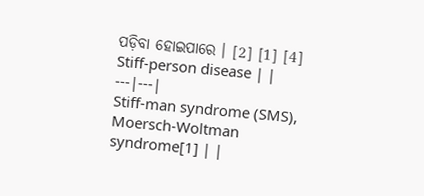ପଡ଼ିବା ହୋଇପାରେ । [2] [1] [4]
Stiff-person disease | |
---|---|
Stiff-man syndrome (SMS), Moersch-Woltman syndrome[1] | |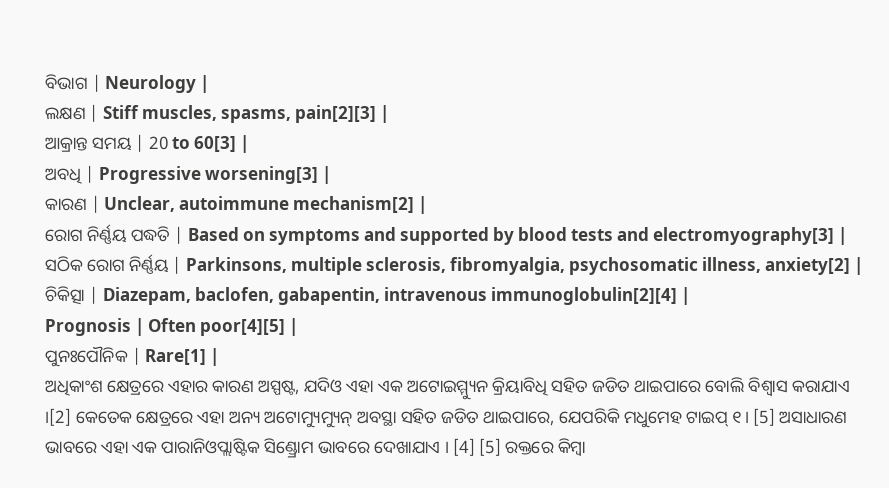ବିଭାଗ | Neurology |
ଲକ୍ଷଣ | Stiff muscles, spasms, pain[2][3] |
ଆକ୍ରାନ୍ତ ସମୟ | 20 to 60[3] |
ଅବଧି | Progressive worsening[3] |
କାରଣ | Unclear, autoimmune mechanism[2] |
ରୋଗ ନିର୍ଣ୍ଣୟ ପଦ୍ଧତି | Based on symptoms and supported by blood tests and electromyography[3] |
ସଠିକ ରୋଗ ନିର୍ଣ୍ଣୟ | Parkinsons, multiple sclerosis, fibromyalgia, psychosomatic illness, anxiety[2] |
ଚିକିତ୍ସା | Diazepam, baclofen, gabapentin, intravenous immunoglobulin[2][4] |
Prognosis | Often poor[4][5] |
ପୁନଃପୌନିକ | Rare[1] |
ଅଧିକାଂଶ କ୍ଷେତ୍ରରେ ଏହାର କାରଣ ଅସ୍ପଷ୍ଟ, ଯଦିଓ ଏହା ଏକ ଅଟୋଇମ୍ମ୍ୟୁନ କ୍ରିୟାବିଧି ସହିତ ଜଡିତ ଥାଇପାରେ ବୋଲି ବିଶ୍ୱାସ କରାଯାଏ ।[2] କେତେକ କ୍ଷେତ୍ରରେ ଏହା ଅନ୍ୟ ଅଟୋମ୍ୟୁମ୍ୟୁନ୍ ଅବସ୍ଥା ସହିତ ଜଡିତ ଥାଇପାରେ, ଯେପରିକି ମଧୁମେହ ଟାଇପ୍ ୧। [5] ଅସାଧାରଣ ଭାବରେ ଏହା ଏକ ପାରାନିଓପ୍ଲାଷ୍ଟିକ ସିଣ୍ଡ୍ରୋମ ଭାବରେ ଦେଖାଯାଏ । [4] [5] ରକ୍ତରେ କିମ୍ବା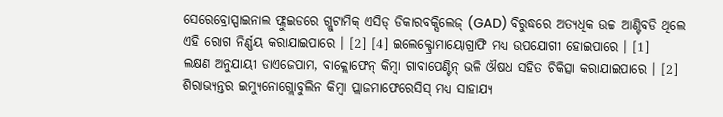ସେରେବ୍ରୋସ୍ପାଇନାଲ ଫ୍ଲୁଇଡରେ ଗ୍ଲୁଟାମିକ୍ ଏସିଡ୍ ଡିକାରବକ୍ସିଲେଜ୍ (GAD) ବିରୁଦ୍ଧରେ ଅତ୍ୟଧିକ ଉଚ୍ଚ ଆଣ୍ଟିବଡି ଥିଲେ ଏହି ରୋଗ ନିର୍ଣ୍ଣୟ କରାଯାଇପାରେ । [2] [4] ଇଲେକ୍ଟ୍ରୋମାୟୋଗ୍ରାଫି ମଧ୍ୟ ଉପଯୋଗୀ ହୋଇପାରେ । [1]
ଲକ୍ଷଣ ଅନୁଯାୟୀ ଡାଏଜେପାମ, ବାକ୍ଲୋଫେନ୍ କିମ୍ବା ଗାବାପେଣ୍ଟିନ୍ ଭଳି ଔଷଧ ସହିତ ଚିକିତ୍ସା କରାଯାଇପାରେ । [2] ଶିରାଭ୍ୟନ୍ତର ଇମ୍ୟୁନୋଗ୍ଲୋବୁଲିନ କିମ୍ବା ପ୍ଲାଜମାଫେରେସିସ୍ ମଧ୍ୟ ସାହାଯ୍ୟ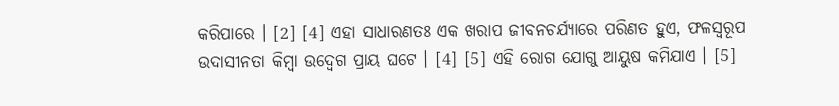କରିପାରେ । [2] [4] ଏହା ସାଧାରଣତଃ ଏକ ଖରାପ ଜୀବନଚର୍ଯ୍ୟାରେ ପରିଣତ ହୁଏ, ଫଳସ୍ୱରୂପ ଉଦାସୀନତା କିମ୍ବା ଉଦ୍ବେଗ ପ୍ରାୟ ଘଟେ । [4] [5] ଏହି ରୋଗ ଯୋଗୁ ଆୟୁଷ କମିଯାଏ । [5]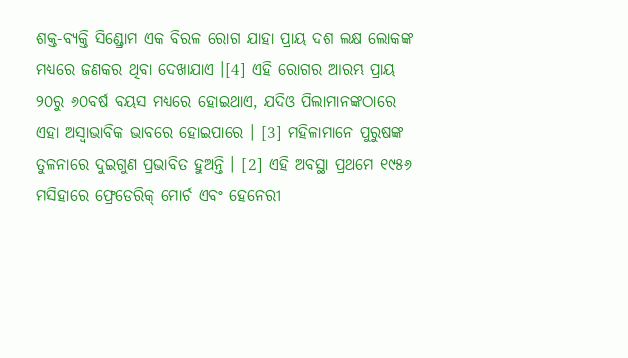ଶକ୍ତ-ବ୍ୟକ୍ତି ସିଣ୍ଡ୍ରୋମ ଏକ ବିରଳ ରୋଗ ଯାହା ପ୍ରାୟ ଦଶ ଲକ୍ଷ ଲୋକଙ୍କ ମଧ୍ୟରେ ଜଣକର ଥିବା ଦେଖାଯାଏ ।[4] ଏହି ରୋଗର ଆରମ୍ଭ ପ୍ରାୟ ୨୦ରୁ ୬୦ବର୍ଷ ବୟସ ମଧ୍ୟରେ ହୋଇଥାଏ, ଯଦିଓ ପିଲାମାନଙ୍କଠାରେ ଏହା ଅସ୍ୱାଭାବିକ ଭାବରେ ହୋଇପାରେ । [3] ମହିଳାମାନେ ପୁରୁଷଙ୍କ ତୁଳନାରେ ଦୁଇଗୁଣ ପ୍ରଭାବିତ ହୁଅନ୍ତି । [2] ଏହି ଅବସ୍ଥା ପ୍ରଥମେ ୧୯୫୬ ମସିହାରେ ଫ୍ରେଡେରିକ୍ ମୋର୍ଚ ଏବଂ ହେନେରୀ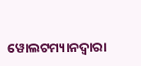ୱୋଲଟମ୍ୟାନଦ୍ୱାରା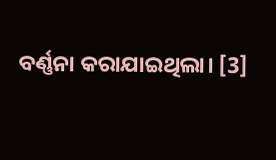ବର୍ଣ୍ଣନା କରାଯାଇଥିଲା। [3]